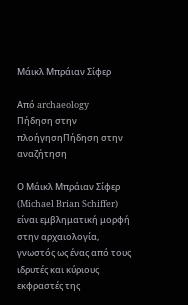Μάικλ Μπράιαν Σίφερ

Από archaeology
Πήδηση στην πλοήγησηΠήδηση στην αναζήτηση

Ο Μάικλ Μπράιαν Σίφερ (Michael Brian Schiffer) είναι εμβληματική μορφή στην αρχαιολογία, γνωστός ως ένας από τους ιδρυτές και κύριους εκφραστές της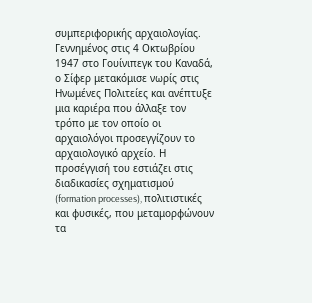συμπεριφορικής αρχαιολογίας. Γεννημένος στις 4 Οκτωβρίου 1947 στο Γουίνιπεγκ του Καναδά, ο Σίφερ μετακόμισε νωρίς στις Ηνωμένες Πολιτείες και ανέπτυξε μια καριέρα που άλλαξε τον τρόπο με τον οποίο οι αρχαιολόγοι προσεγγίζουν το αρχαιολογικό αρχείο. Η προσέγγισή του εστιάζει στις διαδικασίες σχηματισμού (formation processes), πολιτιστικές και φυσικές, που μεταμορφώνουν τα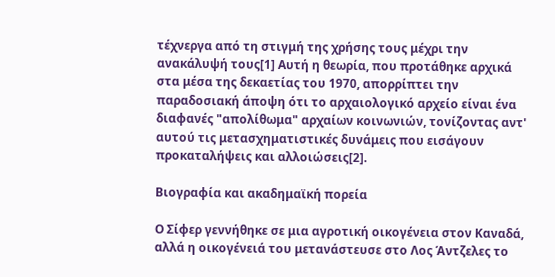τέχνεργα από τη στιγμή της χρήσης τους μέχρι την ανακάλυψή τους[1] Αυτή η θεωρία, που προτάθηκε αρχικά στα μέσα της δεκαετίας του 1970, απορρίπτει την παραδοσιακή άποψη ότι το αρχαιολογικό αρχείο είναι ένα διαφανές "απολίθωμα" αρχαίων κοινωνιών, τονίζοντας αντ' αυτού τις μετασχηματιστικές δυνάμεις που εισάγουν προκαταλήψεις και αλλοιώσεις[2].

Βιογραφία και ακαδημαϊκή πορεία

Ο Σίφερ γεννήθηκε σε μια αγροτική οικογένεια στον Καναδά, αλλά η οικογένειά του μετανάστευσε στο Λος Άντζελες το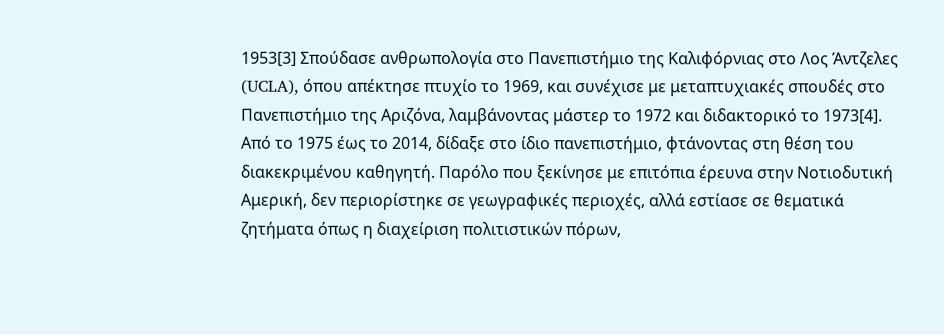1953[3] Σπούδασε ανθρωπολογία στο Πανεπιστήμιο της Καλιφόρνιας στο Λος Άντζελες (UCLA), όπου απέκτησε πτυχίο το 1969, και συνέχισε με μεταπτυχιακές σπουδές στο Πανεπιστήμιο της Αριζόνα, λαμβάνοντας μάστερ το 1972 και διδακτορικό το 1973[4]. Από το 1975 έως το 2014, δίδαξε στο ίδιο πανεπιστήμιο, φτάνοντας στη θέση του διακεκριμένου καθηγητή. Παρόλο που ξεκίνησε με επιτόπια έρευνα στην Νοτιοδυτική Αμερική, δεν περιορίστηκε σε γεωγραφικές περιοχές, αλλά εστίασε σε θεματικά ζητήματα όπως η διαχείριση πολιτιστικών πόρων,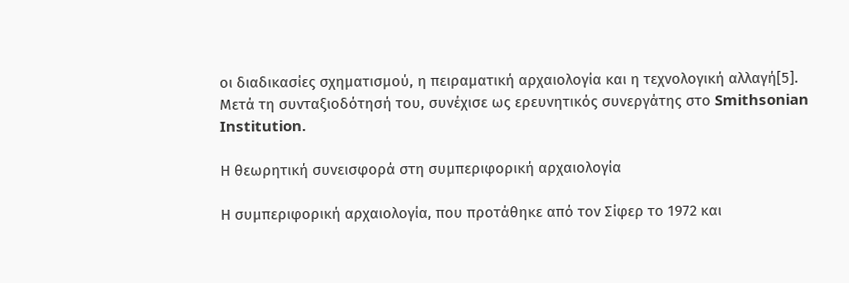οι διαδικασίες σχηματισμού, η πειραματική αρχαιολογία και η τεχνολογική αλλαγή[5]. Μετά τη συνταξιοδότησή του, συνέχισε ως ερευνητικός συνεργάτης στο Smithsonian Institution.

Η θεωρητική συνεισφορά στη συμπεριφορική αρχαιολογία

Η συμπεριφορική αρχαιολογία, που προτάθηκε από τον Σίφερ το 1972 και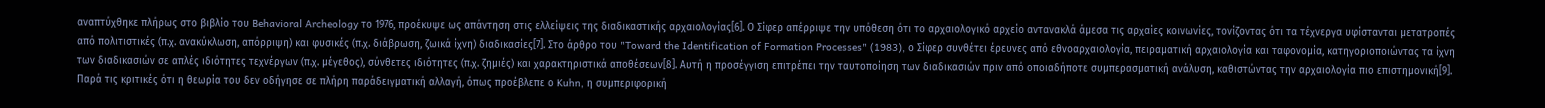αναπτύχθηκε πλήρως στο βιβλίο του Behavioral Archeology το 1976, προέκυψε ως απάντηση στις ελλείψεις της διαδικαστικής αρχαιολογίας[6]. Ο Σίφερ απέρριψε την υπόθεση ότι το αρχαιολογικό αρχείο αντανακλά άμεσα τις αρχαίες κοινωνίες, τονίζοντας ότι τα τέχνεργα υφίστανται μετατροπές από πολιτιστικές (π.χ. ανακύκλωση, απόρριψη) και φυσικές (π.χ. διάβρωση, ζωικά ίχνη) διαδικασίες[7]. Στο άρθρο του "Toward the Identification of Formation Processes" (1983), ο Σίφερ συνθέτει έρευνες από εθνοαρχαιολογία, πειραματική αρχαιολογία και ταφονομία, κατηγοριοποιώντας τα ίχνη των διαδικασιών σε απλές ιδιότητες τεχνέργων (π.χ. μέγεθος), σύνθετες ιδιότητες (π.χ. ζημιές) και χαρακτηριστικά αποθέσεων[8]. Αυτή η προσέγγιση επιτρέπει την ταυτοποίηση των διαδικασιών πριν από οποιαδήποτε συμπερασματική ανάλυση, καθιστώντας την αρχαιολογία πιο επιστημονική[9]. Παρά τις κριτικές ότι η θεωρία του δεν οδήγησε σε πλήρη παράδειγματική αλλαγή, όπως προέβλεπε ο Kuhn, η συμπεριφορική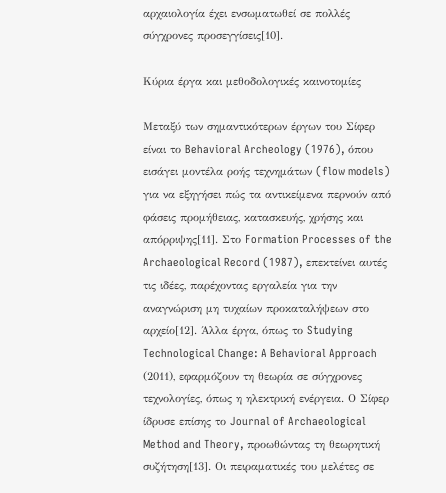αρχαιολογία έχει ενσωματωθεί σε πολλές σύγχρονες προσεγγίσεις[10].

Κύρια έργα και μεθοδολογικές καινοτομίες

Μεταξύ των σημαντικότερων έργων του Σίφερ είναι το Behavioral Archeology (1976), όπου εισάγει μοντέλα ροής τεχνημάτων (flow models) για να εξηγήσει πώς τα αντικείμενα περνούν από φάσεις προμήθειας, κατασκευής, χρήσης και απόρριψης[11]. Στο Formation Processes of the Archaeological Record (1987), επεκτείνει αυτές τις ιδέες, παρέχοντας εργαλεία για την αναγνώριση μη τυχαίων προκαταλήψεων στο αρχείο[12]. Άλλα έργα, όπως το Studying Technological Change: A Behavioral Approach (2011), εφαρμόζουν τη θεωρία σε σύγχρονες τεχνολογίες, όπως η ηλεκτρική ενέργεια. Ο Σίφερ ίδρυσε επίσης το Journal of Archaeological Method and Theory, προωθώντας τη θεωρητική συζήτηση[13]. Οι πειραματικές του μελέτες σε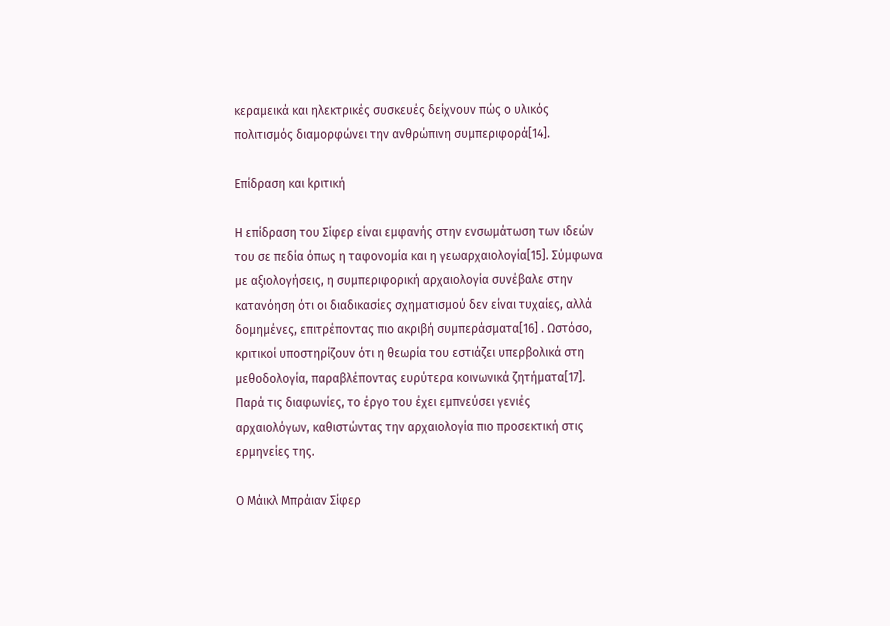κεραμεικά και ηλεκτρικές συσκευές δείχνουν πώς ο υλικός πολιτισμός διαμορφώνει την ανθρώπινη συμπεριφορά[14].

Επίδραση και kριτική

Η επίδραση του Σίφερ είναι εμφανής στην ενσωμάτωση των ιδεών του σε πεδία όπως η ταφονομία και η γεωαρχαιολογία[15]. Σύμφωνα με αξιολογήσεις, η συμπεριφορική αρχαιολογία συνέβαλε στην κατανόηση ότι οι διαδικασίες σχηματισμού δεν είναι τυχαίες, αλλά δομημένες, επιτρέποντας πιο ακριβή συμπεράσματα[16] . Ωστόσο, κριτικοί υποστηρίζουν ότι η θεωρία του εστιάζει υπερβολικά στη μεθοδολογία, παραβλέποντας ευρύτερα κοινωνικά ζητήματα[17]. Παρά τις διαφωνίες, το έργο του έχει εμπνεύσει γενιές αρχαιολόγων, καθιστώντας την αρχαιολογία πιο προσεκτική στις ερμηνείες της.

Ο Μάικλ Μπράιαν Σίφερ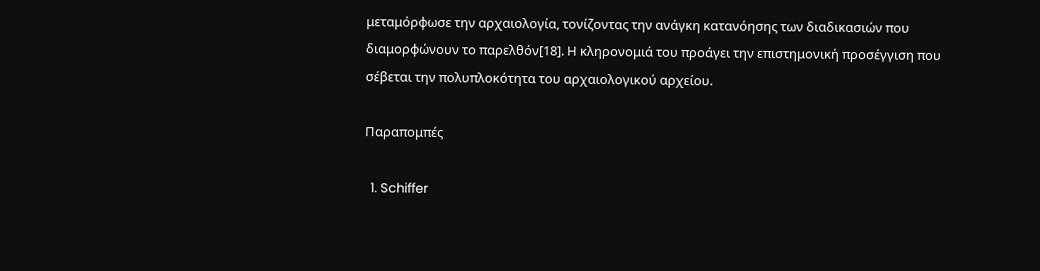μεταμόρφωσε την αρχαιολογία, τονίζοντας την ανάγκη κατανόησης των διαδικασιών που διαμορφώνουν το παρελθόν[18]. Η κληρονομιά του προάγει την επιστημονική προσέγγιση που σέβεται την πολυπλοκότητα του αρχαιολογικού αρχείου.

Παραπομπές

  1. Schiffer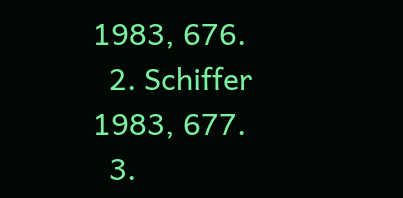1983, 676.
  2. Schiffer 1983, 677.
  3.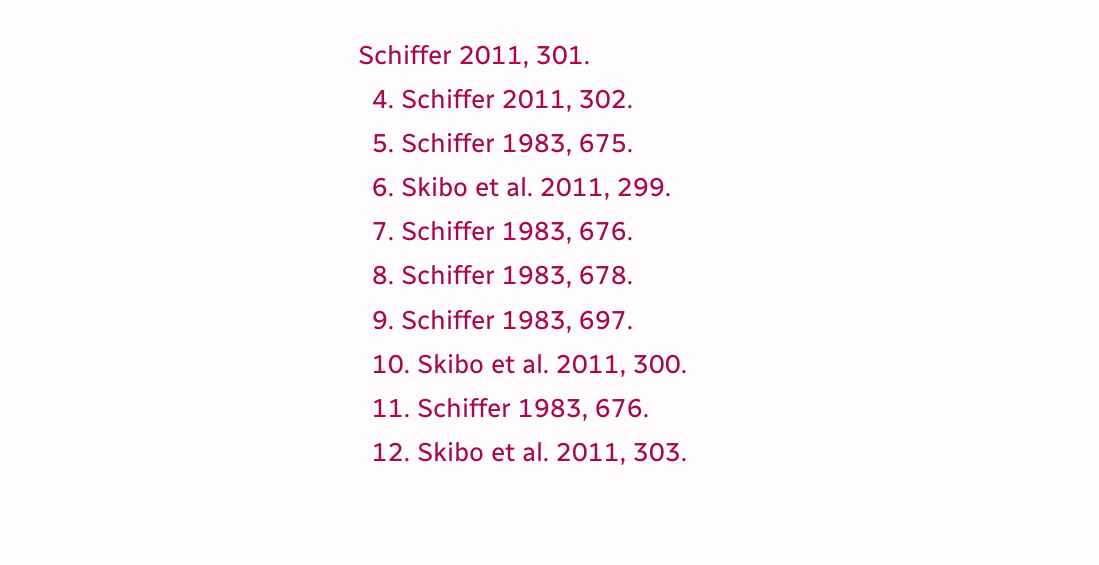Schiffer 2011, 301.
  4. Schiffer 2011, 302.
  5. Schiffer 1983, 675.
  6. Skibo et al. 2011, 299.
  7. Schiffer 1983, 676.
  8. Schiffer 1983, 678.
  9. Schiffer 1983, 697.
  10. Skibo et al. 2011, 300.
  11. Schiffer 1983, 676.
  12. Skibo et al. 2011, 303.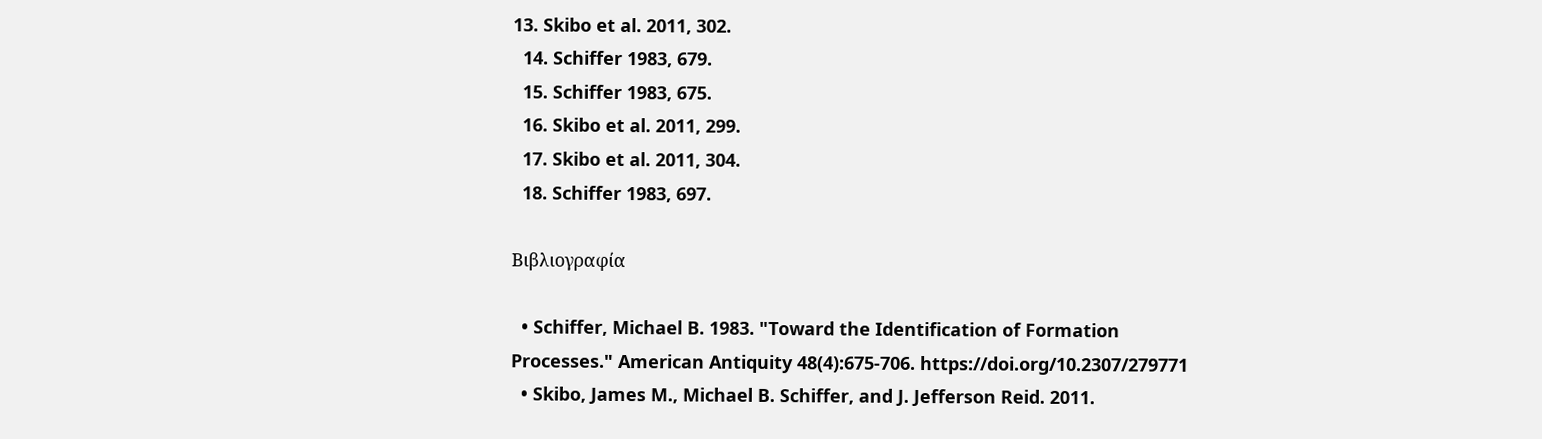13. Skibo et al. 2011, 302.
  14. Schiffer 1983, 679.
  15. Schiffer 1983, 675.
  16. Skibo et al. 2011, 299.
  17. Skibo et al. 2011, 304.
  18. Schiffer 1983, 697.

Βιβλιογραφία

  • Schiffer, Michael B. 1983. "Toward the Identification of Formation Processes." American Antiquity 48(4):675-706. https://doi.org/10.2307/279771
  • Skibo, James M., Michael B. Schiffer, and J. Jefferson Reid. 2011.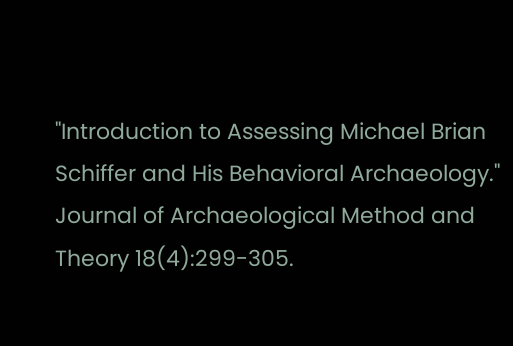"Introduction to Assessing Michael Brian Schiffer and His Behavioral Archaeology." Journal of Archaeological Method and Theory 18(4):299-305.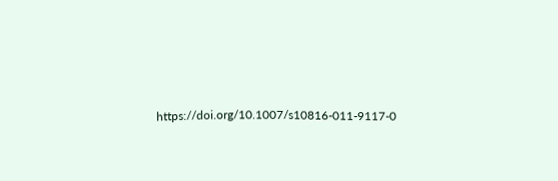https://doi.org/10.1007/s10816-011-9117-0